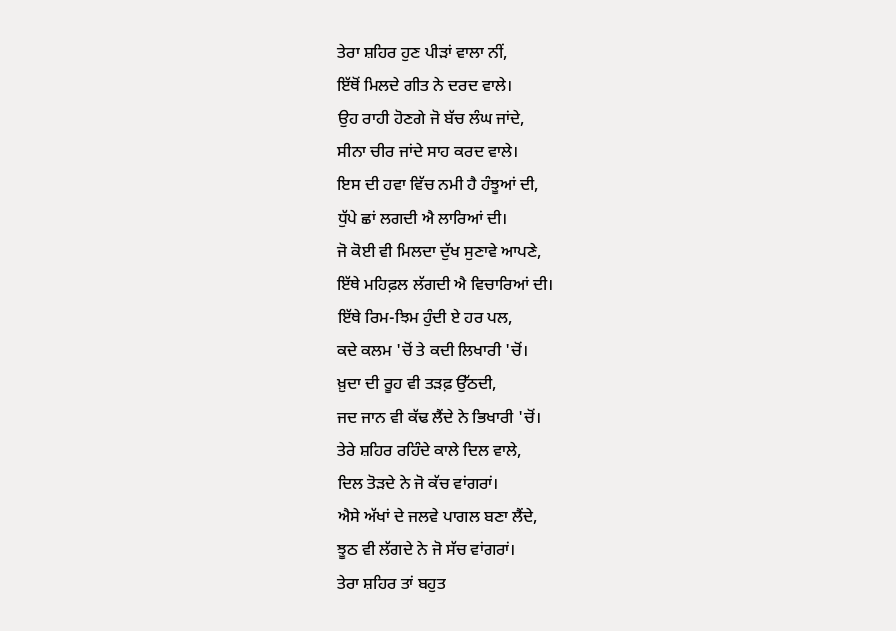ਤੇਰਾ ਸ਼ਹਿਰ ਹੁਣ ਪੀੜਾਂ ਵਾਲਾ ਨੀਂ,
ਇੱਥੋਂ ਮਿਲਦੇ ਗੀਤ ਨੇ ਦਰਦ ਵਾਲੇ।
ਉਹ ਰਾਹੀ ਹੋਣਗੇ ਜੋ ਬੱਚ ਲੰਘ ਜਾਂਦੇ,
ਸੀਨਾ ਚੀਰ ਜਾਂਦੇ ਸਾਹ ਕਰਦ ਵਾਲੇ।
ਇਸ ਦੀ ਹਵਾ ਵਿੱਚ ਨਮੀ ਹੈ ਹੰਝੂਆਂ ਦੀ,
ਧੁੱਪੇ ਛਾਂ ਲਗਦੀ ਐ ਲਾਰਿਆਂ ਦੀ।
ਜੋ ਕੋਈ ਵੀ ਮਿਲਦਾ ਦੁੱਖ ਸੁਣਾਵੇ ਆਪਣੇ,
ਇੱਥੇ ਮਹਿਫ਼ਲ ਲੱਗਦੀ ਐ ਵਿਚਾਰਿਆਂ ਦੀ।
ਇੱਥੇ ਰਿਮ-ਝਿਮ ਹੁੰਦੀ ਏ ਹਰ ਪਲ,
ਕਦੇ ਕਲਮ 'ਚੋਂ ਤੇ ਕਦੀ ਲਿਖਾਰੀ 'ਚੋਂ।
ਖ਼ੁਦਾ ਦੀ ਰੂਹ ਵੀ ਤੜਫ਼ ਉੱਠਦੀ,
ਜਦ ਜਾਨ ਵੀ ਕੱਢ ਲੈਂਦੇ ਨੇ ਭਿਖਾਰੀ 'ਚੋਂ।
ਤੇਰੇ ਸ਼ਹਿਰ ਰਹਿੰਦੇ ਕਾਲੇ ਦਿਲ ਵਾਲੇ,
ਦਿਲ ਤੋੜਦੇ ਨੇ ਜੋ ਕੱਚ ਵਾਂਗਰਾਂ।
ਐਸੇ ਅੱਖਾਂ ਦੇ ਜਲਵੇ ਪਾਗਲ ਬਣਾ ਲੈਂਦੇ,
ਝੂਠ ਵੀ ਲੱਗਦੇ ਨੇ ਜੋ ਸੱਚ ਵਾਂਗਰਾਂ।
ਤੇਰਾ ਸ਼ਹਿਰ ਤਾਂ ਬਹੁਤ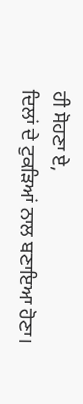ਹੀ ਸੋਹਣਾ ਏ,
ਦਿਲਾਂ ਦੇ ਟੁਕੜਿਆਂ ਨਾਲ ਬਣਾਇਆ ਹੋਣਾ।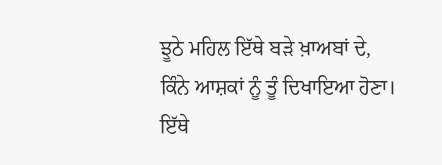ਝੂਠੇ ਮਹਿਲ ਇੱਥੇ ਬੜੇ ਖ਼ਾਅਬਾਂ ਦੇ,
ਕਿੰਨੇ ਆਸ਼ਕਾਂ ਨੂੰ ਤੂੰ ਦਿਖਾਇਆ ਹੋਣਾ।
ਇੱਥੇ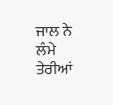ਜਾਲ ਨੇ ਲੰਮੇ ਤੇਰੀਆਂ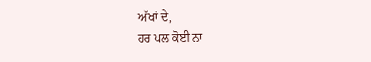ਅੱਖਾਂ ਦੇ,
ਹਰ ਪਲ ਕੋਈ ਨਾ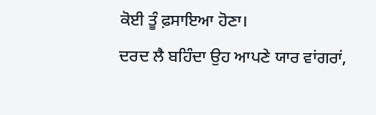ਕੋਈ ਤੂੰ ਫ਼ਸਾਇਆ ਹੋਣਾ।
ਦਰਦ ਲੈ ਬਹਿੰਦਾ ਉਹ ਆਪਣੇ ਯਾਰ ਵਾਂਗਰਾਂ,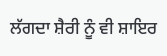ਲੱਗਦਾ ਸ਼ੈਰੀ ਨੂੰ ਵੀ ਸ਼ਾਇਰ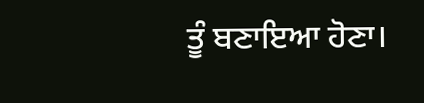ਤੂੰ ਬਣਾਇਆ ਹੋਣਾ।